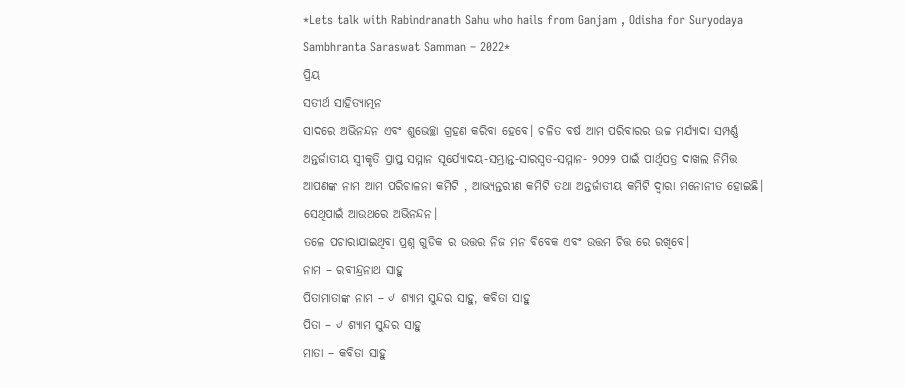*Lets talk with Rabindranath Sahu who hails from Ganjam , Odisha for Suryodaya Sambhranta Saraswat Samman – 2022*
ପ୍ରିୟ
ସତୀର୍ଥ ସାହିତ୍ୟାତ୍ମନ
ସାଦରେ ଅଭିନନ୍ଦନ ଏବଂ ଶୁଭେଚ୍ଛା ଗ୍ରହଣ କରିବା ହେବେ। ଚଳିତ ବର୍ଷ ଆମ ପରିବାରର ଉଚ୍ଚ ମର୍ଯ୍ୟାଦା ସମ୍ପର୍ଣ୍ଣ ଅନ୍ତର୍ଜାତୀୟ ସ୍ୱୀକୃତି ପ୍ରାପ୍ତ ସମ୍ମାନ ସୂର୍ଯ୍ୟୋଦୟ-ସମ୍ଭ୍ରାନ୍ତ-ସାରସ୍ୱତ-ସମ୍ମାନ- ୨୦୨୨ ପାଇଁ ପାର୍ଥିପତ୍ର ଦାଖଲ ନିମିତ୍ତ ଆପଣଙ୍କ ନାମ ଆମ ପରିଚାଳନା କମିଟି , ଆଭ୍ୟନ୍ତରୀଣ କମିଟି ତଥା ଅନ୍ତର୍ଜାତୀୟ କମିଟି ଦ୍ୱାରା ମନୋନୀତ ହୋଇଛି। ସେଥିପାଇଁ ଆଉଥରେ ଅଭିନନ୍ଦନ।
ତଳେ ପଚାରାଯାଇଥିବା ପ୍ରଶ୍ନ ଗୁଡିକ ର ଉତ୍ତର ନିଜ ମନ ବିବେକ ଏବଂ ଉତ୍ତମ ଚିତ୍ତ ରେ ରଖିବେ।
ନାମ – ରବୀନ୍ଦ୍ରନାଥ ସାହୁ
ପିତାମାତାଙ୍କ ନାମ – ୰ ଶ୍ୟାମ ସୁନ୍ଦର ସାହୁ, କବିତା ସାହୁ
ପିତା – ୰ ଶ୍ୟାମ ସୁନ୍ଦର ସାହୁ
ମାତା – କବିତା ସାହୁ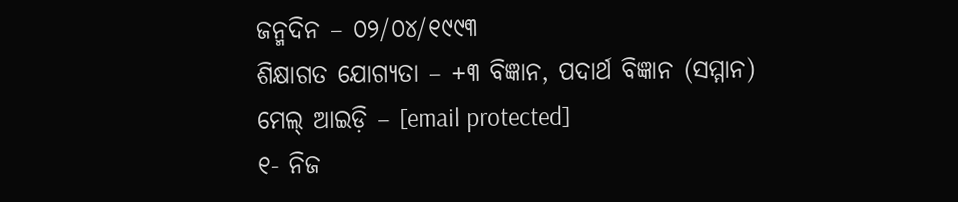ଜନ୍ମଦିନ – ୦୨/୦୪/୧୯୯୩
ଶିକ୍ଷାଗତ ଯୋଗ୍ୟତା – +୩ ବିଜ୍ଞାନ, ପଦାର୍ଥ ବିଜ୍ଞାନ (ସମ୍ମାନ)
ମେଲ୍ ଆଇଡ଼ି – [email protected]
୧- ନିଜ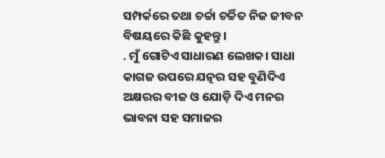ସମ୍ପର୍କରେ ତଥା ଚର୍ଚ୍ଚା ଚର୍ଚ୍ଚିତ ନିଜ ଜୀବନ ବିଷୟରେ କିଛି କୁହନ୍ତୁ।
. ମୁଁ ଗୋଟିଏ ସାଧାରଣ ଲେଖକ। ସାଧା କାଗଜ ଉପରେ ଯତ୍ନର ସହ ବୁଣିଦିଏ ଅକ୍ଷରର ବୀଜ ଓ ଯୋଡ଼ି ଦିଏ ମନର ଭାବନା ସହ ସମାଜର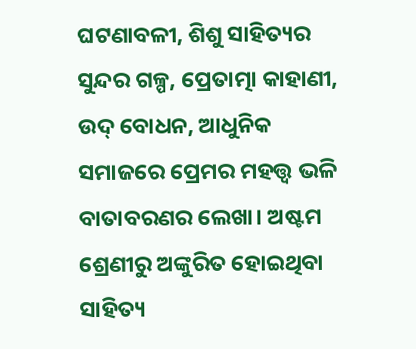ଘଟଣାବଳୀ, ଶିଶୁ ସାହିତ୍ୟର ସୁନ୍ଦର ଗଳ୍ପ, ପ୍ରେତାତ୍ମା କାହାଣୀ, ଉଦ୍ ବୋଧନ, ଆଧୁନିକ ସମାଜରେ ପ୍ରେମର ମହତ୍ତ୍ୱ ଭଳି ବାତାବରଣର ଲେଖା। ଅଷ୍ଟମ ଶ୍ରେଣୀରୁ ଅଙ୍କୁରିତ ହୋଇଥିବା ସାହିତ୍ୟ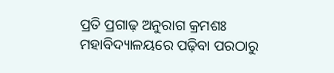ପ୍ରତି ପ୍ରଗାଢ଼ ଅନୁରାଗ କ୍ରମଶଃ ମହାବିଦ୍ୟାଳୟରେ ପଢ଼ିବା ପରଠାରୁ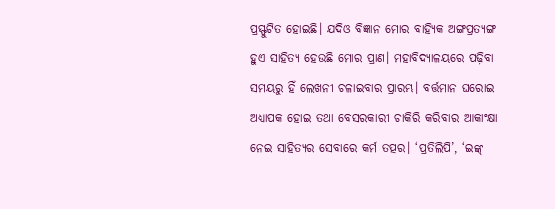ପ୍ରସ୍ଫୁଟିତ ହୋଇଛି। ଯଦିଓ ବିଜ୍ଞାନ ମୋର ବାହ୍ୟିକ ଅଙ୍ଗପ୍ରତ୍ୟଙ୍ଗ ହୁଏ ସାହିତ୍ୟ ହେଉଛି ମୋର ପ୍ରାଣ। ମହାବିଦ୍ୟାଳୟରେ ପଢ଼ିବା ସମୟରୁ ହିଁ ଲେଖନୀ ଚଳାଇବାର ପ୍ରାରମ୍ଭ। ବର୍ତ୍ତମାନ ଘରୋଇ ଅଧ୍ୟାପକ ହୋଇ ତଥା ବେସରକାରୀ ଚାକିରି କରିବାର ଆକାଂକ୍ଷା ନେଇ ସାହିତ୍ୟର ସେବାରେ କର୍ମ ତତ୍ପର। ‘ପ୍ରତିଲିପି’, ‘ଇଙ୍କ୍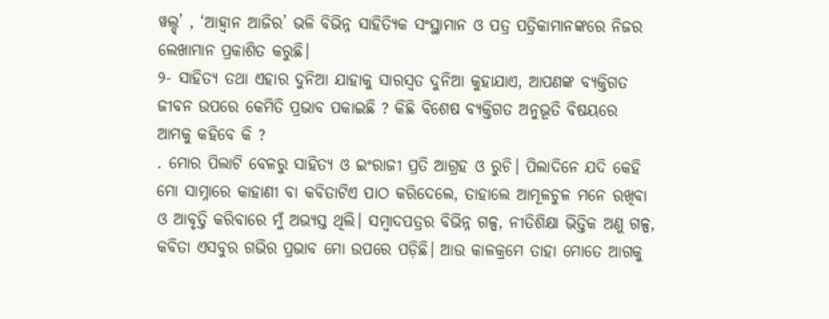ୱଲ୍ଡ୍’ , ‘ଆହ୍ୱାନ ଆଜିର’ ଭଳି ବିଭିନ୍ନ ସାହିତ୍ୟିକ ସଂସ୍ଥାମାନ ଓ ପତ୍ର ପତ୍ରିକାମାନଙ୍କରେ ନିଜର ଲେଖାମାନ ପ୍ରକାଶିତ କରୁଛି।
୨- ସାହିତ୍ୟ ତଥା ଏହାର ଦୁନିଆ ଯାହାକୁ ସାରସ୍ୱତ ଦୁନିଆ କୁହାଯାଏ, ଆପଣଙ୍କ ବ୍ୟକ୍ତିଗତ ଜୀବନ ଉପରେ କେମିତି ପ୍ରଭାବ ପକାଇଛି ? କିଛି ବିଶେଷ ବ୍ୟକ୍ତିଗତ ଅନୁଭୂତି ବିଷୟରେ ଆମକୁ କହିବେ କି ?
. ମୋର ପିଲାଟି ବେଳରୁ ସାହିତ୍ୟ ଓ ଇଂରାଜୀ ପ୍ରତି ଆଗ୍ରହ ଓ ରୁଚି। ପିଲାଦିନେ ଯଦି କେହି ମୋ ସାମ୍ନାରେ କାହାଣୀ ବା କବିତାଟିଏ ପାଠ କରିଦେଲେ, ତାହାଲେ ଆମୂଳଚୁଳ ମନେ ରଖିବା ଓ ଆବୃତ୍ତି କରିବାରେ ମୁଁ ଅଭ୍ୟସ୍ତ ଥିଲି। ସମ୍ବାଦପତ୍ରର ବିଭିନ୍ନ ଗଳ୍ପ, ନୀତିଶିକ୍ଷା ଭିତ୍ତିକ ଅଣୁ ଗଳ୍ପ, କବିତା ଏସବୁର ଗଭିର ପ୍ରଭାବ ମୋ ଉପରେ ପଡ଼ିଛି। ଆଉ କାଳକ୍ରମେ ତାହା ମୋତେ ଆଗକୁ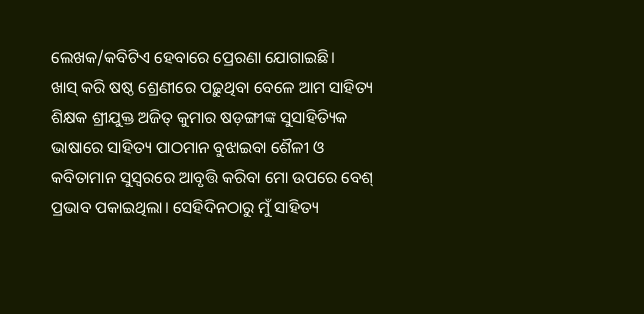ଲେଖକ/କବିଟିଏ ହେବାରେ ପ୍ରେରଣା ଯୋଗାଇଛି।
ଖାସ୍ କରି ଷଷ୍ଠ ଶ୍ରେଣୀରେ ପଢ଼ୁଥିବା ବେଳେ ଆମ ସାହିତ୍ୟ ଶିକ୍ଷକ ଶ୍ରୀଯୁକ୍ତ ଅଜିତ୍ କୁମାର ଷଡ଼ଙ୍ଗୀଙ୍କ ସୁସାହିତ୍ୟିକ ଭାଷାରେ ସାହିତ୍ୟ ପାଠମାନ ବୁଝାଇବା ଶୈଳୀ ଓ କବିତାମାନ ସୁସ୍ବରରେ ଆବୃତ୍ତି କରିବା ମୋ ଉପରେ ବେଶ୍ ପ୍ରଭାବ ପକାଇଥିଲା। ସେହିଦିନଠାରୁ ମୁଁ ସାହିତ୍ୟ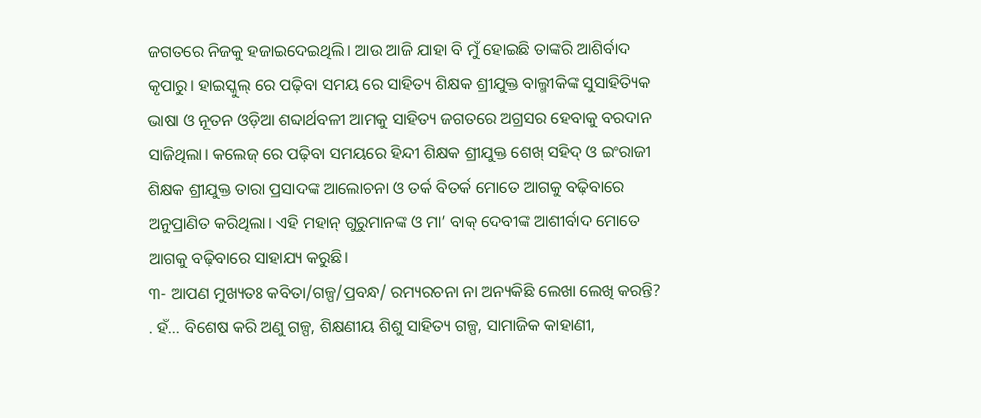ଜଗତରେ ନିଜକୁ ହଜାଇଦେଇଥିଲି। ଆଉ ଆଜି ଯାହା ବି ମୁଁ ହୋଇଛି ତାଙ୍କରି ଆଶିର୍ବାଦ କୃପାରୁ। ହାଇସ୍କୁଲ୍ ରେ ପଢ଼ିବା ସମୟ ରେ ସାହିତ୍ୟ ଶିକ୍ଷକ ଶ୍ରୀଯୁକ୍ତ ବାଲ୍ମୀକିଙ୍କ ସୁସାହିତ୍ୟିକ ଭାଷା ଓ ନୂତନ ଓଡ଼ିଆ ଶବ୍ଦାର୍ଥବଳୀ ଆମକୁ ସାହିତ୍ୟ ଜଗତରେ ଅଗ୍ରସର ହେବାକୁ ବରଦାନ ସାଜିଥିଲା। କଲେଜ୍ ରେ ପଢ଼ିବା ସମୟରେ ହିନ୍ଦୀ ଶିକ୍ଷକ ଶ୍ରୀଯୁକ୍ତ ଶେଖ୍ ସହିଦ୍ ଓ ଇଂରାଜୀ ଶିକ୍ଷକ ଶ୍ରୀଯୁକ୍ତ ତାରା ପ୍ରସାଦଙ୍କ ଆଲୋଚନା ଓ ତର୍କ ବିତର୍କ ମୋତେ ଆଗକୁ ବଢ଼ିବାରେ ଅନୁପ୍ରାଣିତ କରିଥିଲା। ଏହି ମହାନ୍ ଗୁରୁମାନଙ୍କ ଓ ମା’ ବାକ୍ ଦେବୀଙ୍କ ଆଶୀର୍ବାଦ ମୋତେ ଆଗକୁ ବଢ଼ିବାରେ ସାହାଯ୍ୟ କରୁଛି।
୩- ଆପଣ ମୁଖ୍ୟତଃ କବିତା/ଗଳ୍ପ/ପ୍ରବନ୍ଧ/ ରମ୍ୟରଚନା ନା ଅନ୍ୟକିଛି ଲେଖା ଲେଖି କରନ୍ତି?
. ହଁ… ବିଶେଷ କରି ଅଣୁ ଗଳ୍ପ, ଶିକ୍ଷଣୀୟ ଶିଶୁ ସାହିତ୍ୟ ଗଳ୍ପ, ସାମାଜିକ କାହାଣୀ,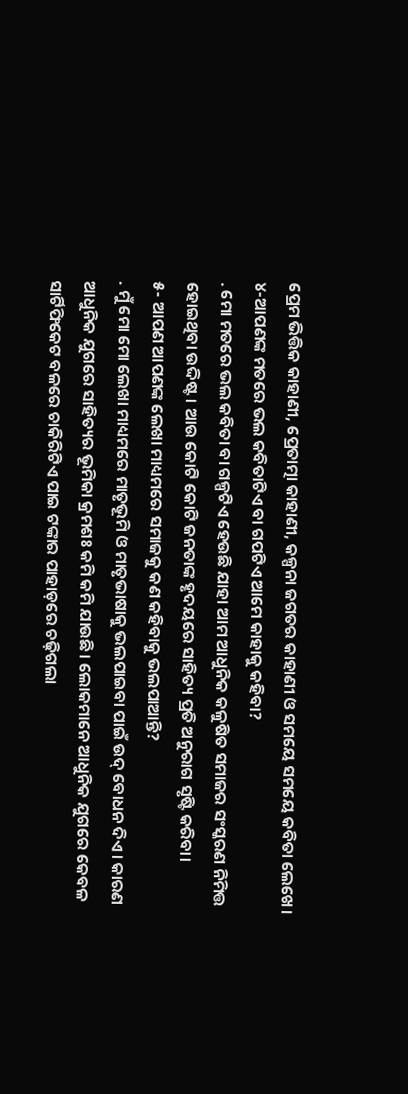ପ୍ରେମ ଭିତ୍ତିକ କାହାଣୀ, ପ୍ରେତାତ୍ମା କାହାଣୀ, କଳ୍ପନା ଜଗତର କାହାଣୀ ଓ ସମୟେ ସମୟେ କବିତା ଲେଖେ।
୪-ଆପଣଙ୍କ ମତରେ ଭଲ କବିତାଟିଏ ବା ଗପଟିଏ ଆମେ କାହାକୁ କହିବା?
. ମୋ ମତରେ ଭଲ କବିତା ବା ଗଳ୍ପଟିଏ ହେଉଛି ଯାହା ଆମ ଆଧୁନିକ କଳୁଷିତ ସମାଜର ସଂସ୍କରଣ ନିମିତ୍ତ ହୋଇଥିବା ଉଦ୍ଦିଷ୍ଟ। ଆଉ କୋଟି କୋଟି ଜନତାଙ୍କ ହୃଦୟରେ ସାହିତ୍ୟ ପ୍ରତି ଅନୁରାଗ ସୃଷ୍ଟି କରିବା।
୫- ଆପଣ ଆପଣଙ୍କ ଲେଖା ମାଧ୍ୟମରେ ସମାଜକୁ କଣ କହିବାକୁ ଭଲପାଆନ୍ତି?
. ମୁଁ ମୋ ମୋ ଲେଖା ମାଧ୍ୟମରେ ମାତୃଭୂମି ଓ ମାତୃଭାଷାକୁ ଭଲପାଇବା ପାଇଁ ଉଦ୍ ବୋଧନ ଦିଏ। କାରଣ ଆଧୁନିକ ଯୁଗରେ ସାହିତ୍ୟର ଭୂମିକା କ୍ରମଶଃ କମି କମି ଯାଉଛି। ଲୋକମାନେ ଆଧୁନିକ ଯୁଗରେ କେବଳ ସାର୍ଟିଫିକେଟ ବଳରେ ଚାକିରିଟିଏ ପାଇ ଟଙ୍କାର ପାହାଡ଼ରେ ଚଢ଼ିଗଲା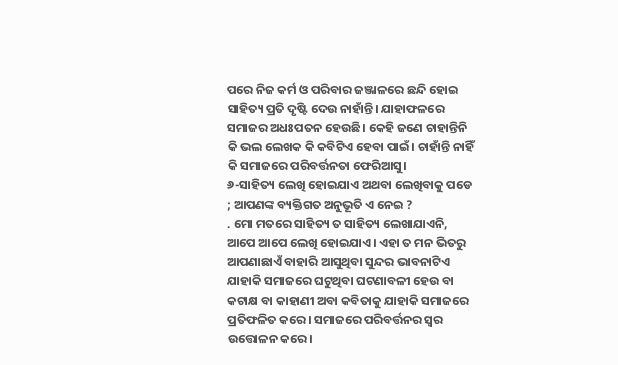ପରେ ନିଜ କର୍ମ ଓ ପରିବାର ଜଞ୍ଜାଳରେ ଛନ୍ଦି ହୋଇ ସାହିତ୍ୟ ପ୍ରତି ଦୃଷ୍ଟି ଦେଉ ନାହାଁନ୍ତି। ଯାହାଫଳରେ ସମାଜର ଅଧଃପତନ ହେଉଛି। କେହି ଜଣେ ଚାହାନ୍ତିନି କି ଭଲ ଲେଖକ କି କବିଟିଏ ହେବା ପାଇଁ। ଚାହାଁନ୍ତି ନାହିଁ କି ସମାଜରେ ପରିବର୍ତ୍ତନତା ଫେରିଆସୁ।
୬-ସାହିତ୍ୟ ଲେଖି ହୋଇଯାଏ ଅଥବା ଲେଖିବାକୁ ପଡେ ; ଆପଣଙ୍କ ବ୍ୟକ୍ତିଗତ ଅନୁଭୂତି ଏ ନେଇ ?
. ମୋ ମତରେ ସାହିତ୍ୟ ତ ସାହିତ୍ୟ ଲେଖାଯାଏନି, ଆପେ ଆପେ ଲେଖି ହୋଇଯାଏ। ଏହା ତ ମନ ଭିତରୁ ଆପଣାଛାଏଁ ବାହାରି ଆସୁଥିବା ସୁନ୍ଦର ଭାବନାଟିଏ ଯାହାକି ସମାଜରେ ଘଟୁଥିବା ଘଟଣାବଳୀ ହେଉ ବା କଟାକ୍ଷ ବା କାହାଣୀ ଅବା କବିତାକୁ ଯାହାକି ସମାଜରେ ପ୍ରତିଫଳିତ କରେ। ସମାଜରେ ପରିବର୍ତ୍ତନର ସ୍ବର ଉତ୍ତୋଳନ କରେ।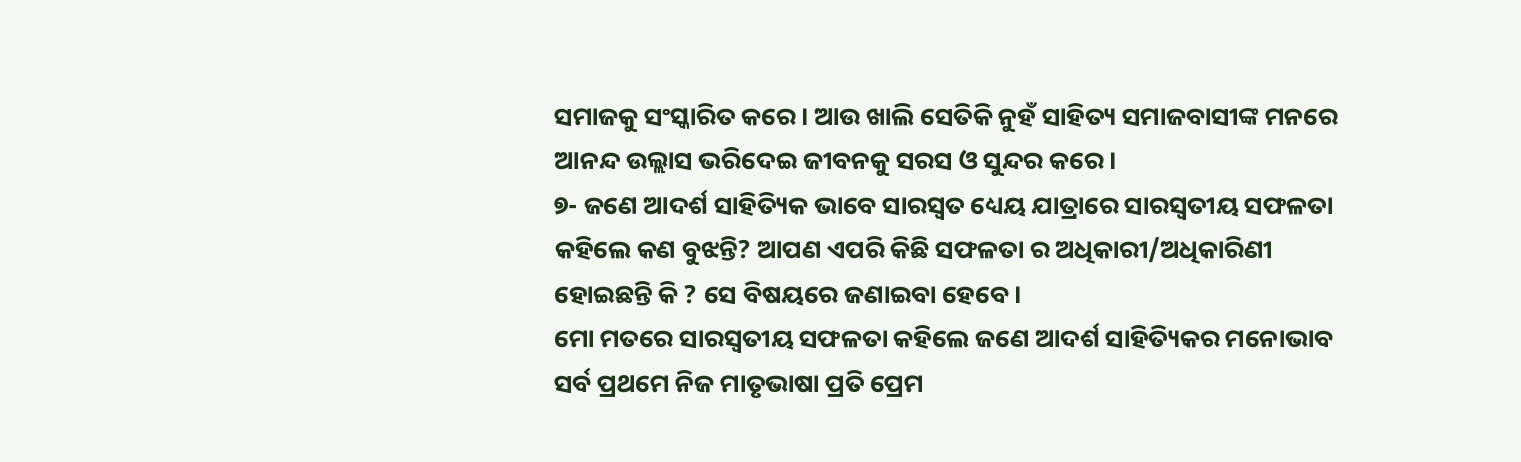ସମାଜକୁ ସଂସ୍କାରିତ କରେ। ଆଉ ଖାଲି ସେତିକି ନୁହଁ ସାହିତ୍ୟ ସମାଜବାସୀଙ୍କ ମନରେ ଆନନ୍ଦ ଉଲ୍ଲାସ ଭରିଦେଇ ଜୀବନକୁ ସରସ ଓ ସୁନ୍ଦର କରେ।
୭- ଜଣେ ଆଦର୍ଶ ସାହିତ୍ୟିକ ଭାବେ ସାରସ୍ୱତ ଧ୍ୟେୟ ଯାତ୍ରାରେ ସାରସ୍ବତୀୟ ସଫଳତା କହିଲେ କଣ ବୁଝନ୍ତି? ଆପଣ ଏପରି କିଛି ସଫଳତା ର ଅଧିକାରୀ/ଅଧିକାରିଣୀ ହୋଇଛନ୍ତି କି ? ସେ ବିଷୟରେ ଜଣାଇବା ହେବେ।
ମୋ ମତରେ ସାରସ୍ବତୀୟ ସଫଳତା କହିଲେ ଜଣେ ଆଦର୍ଶ ସାହିତ୍ୟିକର ମନୋଭାବ ସର୍ବ ପ୍ରଥମେ ନିଜ ମାତୃଭାଷା ପ୍ରତି ପ୍ରେମ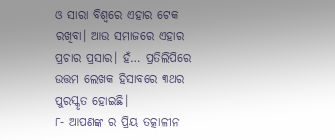ଓ ସାରା ବିଶ୍ଵରେ ଏହାର ଟେକ ରଖିବା। ଆଉ ସମାଜରେ ଏହାର ପ୍ରଚାର ପ୍ରସାର। ହଁ… ପ୍ରତିଲିପିରେ ଉତ୍ତମ ଲେଖକ ହିସାବରେ ୩ଥର ପୁରସ୍କୃତ ହୋଇଛି।
୮- ଆପଣଙ୍କ ର ପ୍ରିୟ ତତ୍କାଳୀନ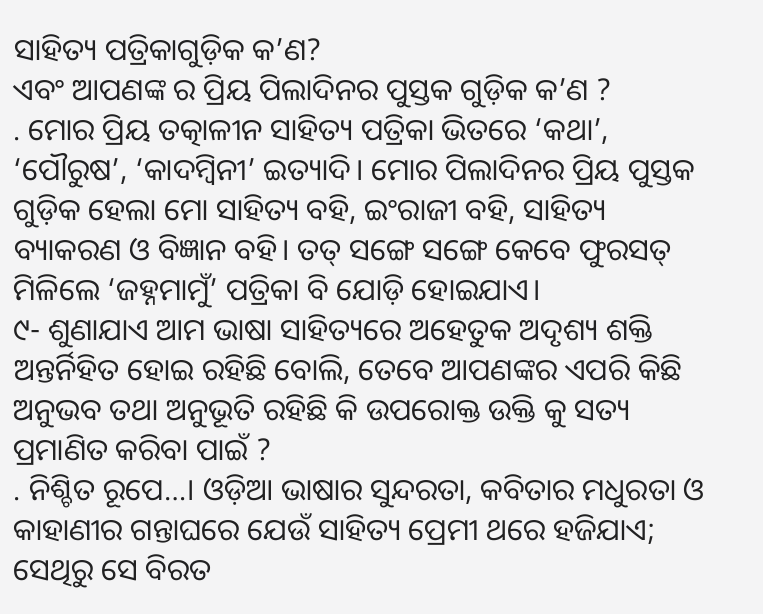ସାହିତ୍ୟ ପତ୍ରିକାଗୁଡ଼ିକ କ’ଣ?
ଏବଂ ଆପଣଙ୍କ ର ପ୍ରିୟ ପିଲାଦିନର ପୁସ୍ତକ ଗୁଡ଼ିକ କ’ଣ ?
. ମୋର ପ୍ରିୟ ତତ୍କାଳୀନ ସାହିତ୍ୟ ପତ୍ରିକା ଭିତରେ ‘କଥା’, ‘ପୌରୁଷ’, ‘କାଦମ୍ବିନୀ’ ଇତ୍ୟାଦି। ମୋର ପିଲାଦିନର ପ୍ରିୟ ପୁସ୍ତକ ଗୁଡ଼ିକ ହେଲା ମୋ ସାହିତ୍ୟ ବହି, ଇଂରାଜୀ ବହି, ସାହିତ୍ୟ ବ୍ୟାକରଣ ଓ ବିଜ୍ଞାନ ବହି। ତତ୍ ସଙ୍ଗେ ସଙ୍ଗେ କେବେ ଫୁରସତ୍ ମିଳିଲେ ‘ଜହ୍ନମାମୁଁ’ ପତ୍ରିକା ବି ଯୋଡ଼ି ହୋଇଯାଏ।
୯- ଶୁଣାଯାଏ ଆମ ଭାଷା ସାହିତ୍ୟରେ ଅହେତୁକ ଅଦୃଶ୍ୟ ଶକ୍ତି ଅନ୍ତର୍ନିହିତ ହୋଇ ରହିଛି ବୋଲି, ତେବେ ଆପଣଙ୍କର ଏପରି କିଛି ଅନୁଭବ ତଥା ଅନୁଭୂତି ରହିଛି କି ଉପରୋକ୍ତ ଉକ୍ତି କୁ ସତ୍ୟ ପ୍ରମାଣିତ କରିବା ପାଇଁ ?
. ନିଶ୍ଚିତ ରୂପେ…। ଓଡ଼ିଆ ଭାଷାର ସୁନ୍ଦରତା, କବିତାର ମଧୁରତା ଓ କାହାଣୀର ଗନ୍ତାଘରେ ଯେଉଁ ସାହିତ୍ୟ ପ୍ରେମୀ ଥରେ ହଜିଯାଏ; ସେଥିରୁ ସେ ବିରତ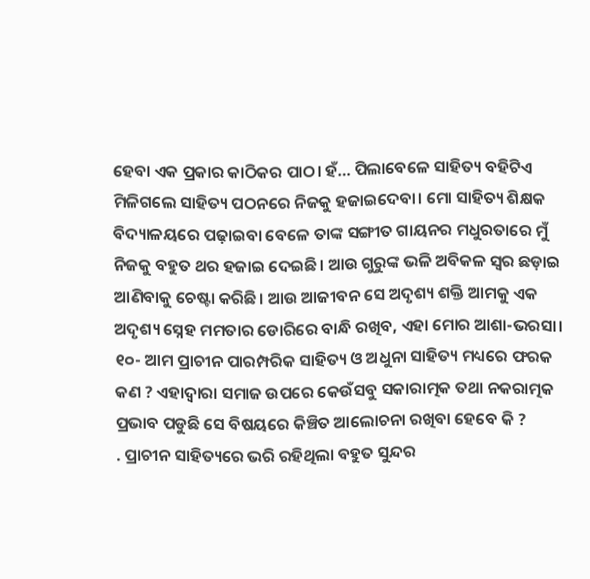ହେବା ଏକ ପ୍ରକାର କାଠିକର ପାଠ। ହଁ… ପିଲାବେଳେ ସାହିତ୍ୟ ବହିଟିଏ ମିଳିଗଲେ ସାହିତ୍ୟ ପଠନରେ ନିଜକୁ ହଜାଇଦେବା। ମୋ ସାହିତ୍ୟ ଶିକ୍ଷକ ବିଦ୍ୟାଳୟରେ ପଢ଼ାଇବା ବେଳେ ତାଙ୍କ ସଙ୍ଗୀତ ଗାୟନର ମଧୁରତାରେ ମୁଁ ନିଜକୁ ବହୁତ ଥର ହଜାଇ ଦେଇଛି। ଆଉ ଗୁରୁଙ୍କ ଭଳି ଅବିକଳ ସ୍ବର ଛଡ଼ାଇ ଆଣିବାକୁ ଚେଷ୍ଟା କରିଛି। ଆଉ ଆଜୀବନ ସେ ଅଦୃଶ୍ୟ ଶକ୍ତି ଆମକୁ ଏକ ଅଦୃଶ୍ୟ ସ୍ନେହ ମମତାର ଡୋରିରେ ବାନ୍ଧି ରଖିବ, ଏହା ମୋର ଆଶା-ଭରସା।
୧୦- ଆମ ପ୍ରାଚୀନ ପାରମ୍ପରିକ ସାହିତ୍ୟ ଓ ଅଧୁନା ସାହିତ୍ୟ ମଧ୍ୟରେ ଫରକ କଣ ? ଏହାଦ୍ବାରା ସମାଜ ଉପରେ କେଉଁସବୁ ସକାରାତ୍ମକ ତଥା ନକରାତ୍ମକ ପ୍ରଭାବ ପଡୁଛି ସେ ବିଷୟରେ କିଞ୍ଚିତ ଆଲୋଚନା ରଖିବା ହେବେ କି ?
. ପ୍ରାଚୀନ ସାହିତ୍ୟରେ ଭରି ରହିଥିଲା ବହୁତ ସୁନ୍ଦର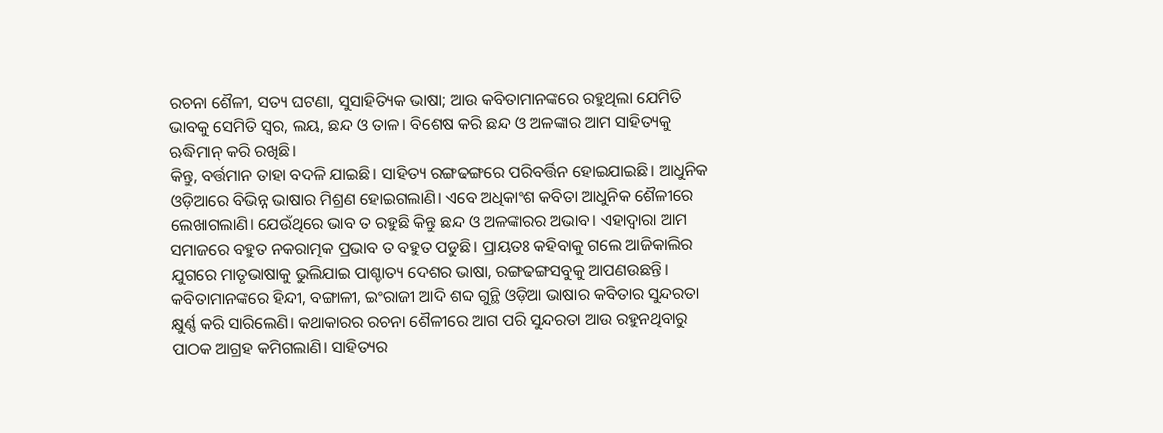ରଚନା ଶୈଳୀ, ସତ୍ୟ ଘଟଣା, ସୁସାହିତ୍ୟିକ ଭାଷା; ଆଉ କବିତାମାନଙ୍କରେ ରହୁଥିଲା ଯେମିତି ଭାବକୁ ସେମିତି ସ୍ବର, ଲୟ, ଛନ୍ଦ ଓ ତାଳ। ବିଶେଷ କରି ଛନ୍ଦ ଓ ଅଳଙ୍କାର ଆମ ସାହିତ୍ୟକୁ ଋଦ୍ଧିମାନ୍ କରି ରଖିଛି।
କିନ୍ତୁ, ବର୍ତ୍ତମାନ ତାହା ବଦଳି ଯାଇଛି। ସାହିତ୍ୟ ରଙ୍ଗଢଙ୍ଗରେ ପରିବର୍ତ୍ତିନ ହୋଇଯାଇଛି। ଆଧୁନିକ ଓଡ଼ିଆରେ ବିଭିନ୍ନ ଭାଷାର ମିଶ୍ରଣ ହୋଇଗଲାଣି। ଏବେ ଅଧିକାଂଶ କବିତା ଆଧୁନିକ ଶୈଳୀରେ ଲେଖାଗଲାଣି। ଯେଉଁଥିରେ ଭାବ ତ ରହୁଛି କିନ୍ତୁ ଛନ୍ଦ ଓ ଅଳଙ୍କାରର ଅଭାବ। ଏହାଦ୍ୱାରା ଆମ ସମାଜରେ ବହୁତ ନକରାତ୍ମକ ପ୍ରଭାବ ତ ବହୁତ ପଡୁଛି। ପ୍ରାୟତଃ କହିବାକୁ ଗଲେ ଆଜିକାଲିର ଯୁଗରେ ମାତୃଭାଷାକୁ ଭୁଲିଯାଇ ପାଶ୍ଚାତ୍ୟ ଦେଶର ଭାଷା, ରଙ୍ଗଢଙ୍ଗସବୁକୁ ଆପଣଉଛନ୍ତି। କବିତାମାନଙ୍କରେ ହିନ୍ଦୀ, ବଙ୍ଗାଳୀ, ଇଂରାଜୀ ଆଦି ଶବ୍ଦ ଗୁନ୍ଥି ଓଡ଼ିଆ ଭାଷାର କବିତାର ସୁନ୍ଦରତା କ୍ଷୁର୍ଣ୍ଣ କରି ସାରିଲେଣି। କଥାକାରର ରଚନା ଶୈଳୀରେ ଆଗ ପରି ସୁନ୍ଦରତା ଆଉ ରହୁନଥିବାରୁ ପାଠକ ଆଗ୍ରହ କମିଗଲାଣି। ସାହିତ୍ୟର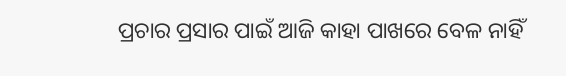ପ୍ରଚାର ପ୍ରସାର ପାଇଁ ଆଜି କାହା ପାଖରେ ବେଳ ନାହିଁ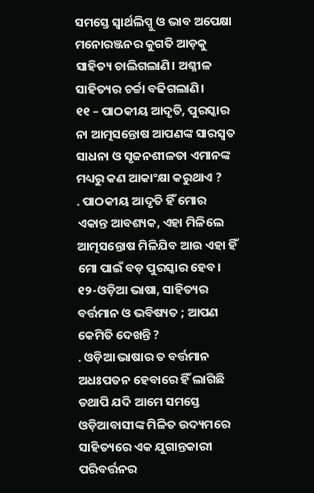ସମସ୍ତେ ସ୍ବାର୍ଥଲିପ୍ସୁ ଓ ଭାବ ଅପେକ୍ଷା ମନୋରଞ୍ଜନର କୁଗତି ଆଡ଼କୁ ସାହିତ୍ୟ ଚାଲିଗଲାଣି। ଅଶ୍ଳୀଳ ସାହିତ୍ୟର ଚର୍ଚ୍ଚା ବଢିଗଲାଣି।
୧୧ – ପାଠକୀୟ ଆଦୃତି, ପୁରସ୍କାର ନା ଆତ୍ମସନ୍ତୋଷ ଆପଣଙ୍କ ସାରସ୍ଵତ ସାଧନା ଓ ସୃଜନଶୀଳତା ଏମାନଙ୍କ ମଧ୍ୟରୁ କଣ ଆକାଂକ୍ଷା କରୁଥାଏ ?
. ପାଠକୀୟ ଆଦୃତି ହିଁ ମୋର ଏକାନ୍ତ ଆବଶ୍ୟକ, ଏହା ମିଳିଲେ ଆତ୍ମସନ୍ତୋଷ ମିଳିଯିବ ଆଉ ଏହା ହିଁ ମୋ ପାଇଁ ବଡ଼ ପୁରସ୍କାର ହେବ।
୧୨-ଓଡ଼ିଆ ଭାଷା, ସାହିତ୍ୟର ବର୍ତ୍ତମାନ ଓ ଭବିଷ୍ୟତ ; ଆପଣ କେମିତି ଦେଖନ୍ତି ?
. ଓଡ଼ିଆ ଭାଷାର ତ ବର୍ତ୍ତମାନ ଅଧଃପତନ ହେବାରେ ହିଁ ଲାଗିଛି ତଥାପି ଯଦି ଆମେ ସମସ୍ତେ ଓଡ଼ିଆବାସୀଙ୍କ ମିଳିତ ଉଦ୍ୟମରେ ସାହିତ୍ୟରେ ଏକ ଯୁଗାନ୍ତକାରୀ ପରିବର୍ତ୍ତନର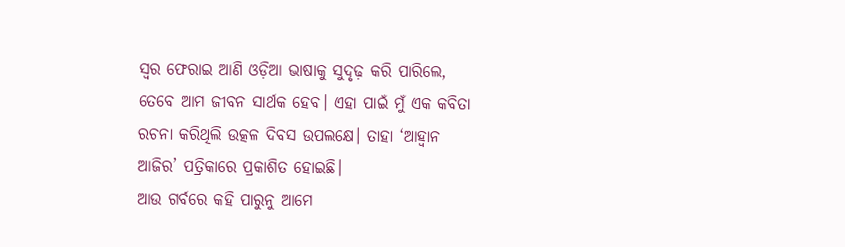ସ୍ବର ଫେରାଇ ଆଣି ଓଡ଼ିଆ ଭାଷାକୁ ସୁଦୃଢ଼ କରି ପାରିଲେ, ତେବେ ଆମ ଜୀବନ ସାର୍ଥକ ହେବ। ଏହା ପାଇଁ ମୁଁ ଏକ କବିତା ରଚନା କରିଥିଲି ଉତ୍କଳ ଦିବସ ଉପଲକ୍ଷେ। ତାହା ‘ଆହ୍ବାନ ଆଜିର’ ପତ୍ରିକାରେ ପ୍ରକାଶିତ ହୋଇଛି।
ଆଉ ଗର୍ବରେ କହି ପାରୁନୁ ଆମେ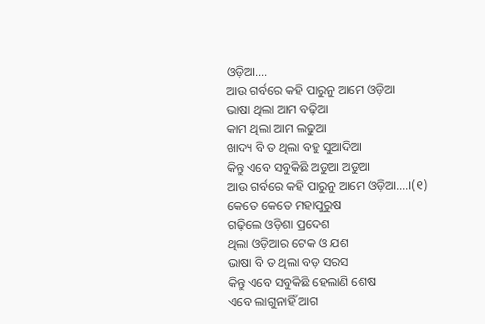ଓଡ଼ିଆ….
ଆଉ ଗର୍ବରେ କହି ପାରୁନୁ ଆମେ ଓଡ଼ିଆ
ଭାଷା ଥିଲା ଆମ ବଢ଼ିଆ
କାମ ଥିଲା ଆମ ଲଢୁଆ
ଖାଦ୍ୟ ବି ତ ଥିଲା ବହୁ ସୁଆଦିଆ
କିନ୍ତୁ ଏବେ ସବୁକିଛି ଅଡୁଆ ଅଡୁଆ
ଆଉ ଗର୍ବରେ କହି ପାରୁନୁ ଆମେ ଓଡ଼ିଆ….।(୧)
କେତେ କେତେ ମହାପୁରୁଷ
ଗଢ଼ିଲେ ଓଡ଼ିଶା ପ୍ରଦେଶ
ଥିଲା ଓଡ଼ିଆର ଟେକ ଓ ଯଶ
ଭାଷା ବି ତ ଥିଲା ବଡ଼ ସରସ
କିନ୍ତୁ ଏବେ ସବୁକିଛି ହେଲାଣି ଶେଷ
ଏବେ ଲାଗୁନାହିଁ ଆଗ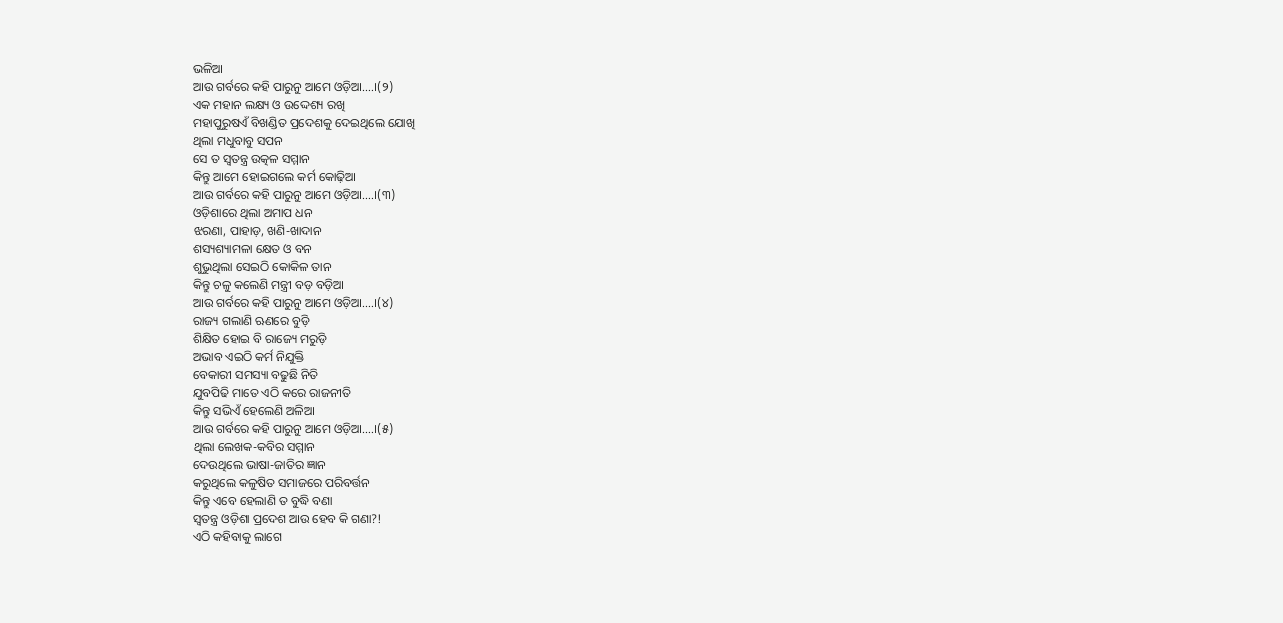ଭଳିଆ
ଆଉ ଗର୍ବରେ କହି ପାରୁନୁ ଆମେ ଓଡ଼ିଆ….।(୨)
ଏକ ମହାନ ଲକ୍ଷ୍ୟ ଓ ଉଦ୍ଦେଶ୍ୟ ରଖି
ମହାପୁରୁଷଏଁ ବିଖଣ୍ଡିତ ପ୍ରଦେଶକୁ ଦେଇଥିଲେ ଯୋଖି
ଥିଲା ମଧୁବାବୁ ସପନ
ସେ ତ ସ୍ବତନ୍ତ୍ର ଉତ୍କଳ ସମ୍ମାନ
କିନ୍ତୁ ଆମେ ହୋଇଗଲେ କର୍ମ କୋଢ଼ିଆ
ଆଉ ଗର୍ବରେ କହି ପାରୁନୁ ଆମେ ଓଡ଼ିଆ….।(୩)
ଓଡ଼ିଶାରେ ଥିଲା ଅମାପ ଧନ
ଝରଣା, ପାହାଡ଼, ଖଣି-ଖାଦାନ
ଶସ୍ୟଶ୍ୟାମଳା କ୍ଷେତ ଓ ବନ
ଶୁଭୁଥିଲା ସେଇଠି କୋକିଳ ତାନ
କିନ୍ତୁ ଚଳୁ କଲେଣି ମନ୍ତ୍ରୀ ବଡ଼ ବଡ଼ିଆ
ଆଉ ଗର୍ବରେ କହି ପାରୁନୁ ଆମେ ଓଡ଼ିଆ….।(୪)
ରାଜ୍ୟ ଗଲାଣି ଋଣରେ ବୁଡ଼ି
ଶିକ୍ଷିତ ହୋଇ ବି ରାଜ୍ୟେ ମରୁଡ଼ି
ଅଭାବ ଏଇଠି କର୍ମ ନିଯୁକ୍ତି
ବେକାରୀ ସମସ୍ୟା ବଢୁଛି ନିତି
ଯୁବପିଢି ମାତେ ଏଠି କରେ ରାଜନୀତି
କିନ୍ତୁ ସଭିଏଁ ହେଲେଣି ଅଳିଆ
ଆଉ ଗର୍ବରେ କହି ପାରୁନୁ ଆମେ ଓଡ଼ିଆ….।(୫)
ଥିଲା ଲେଖକ-କବିର ସମ୍ମାନ
ଦେଉଥିଲେ ଭାଷା-ଜାତିର ଜ୍ଞାନ
କରୁଥିଲେ କଳୁଷିତ ସମାଜରେ ପରିବର୍ତ୍ତନ
କିନ୍ତୁ ଏବେ ହେଲାଣି ତ ବୁଦ୍ଧି ବଣା
ସ୍ବତନ୍ତ୍ର ଓଡ଼ିଶା ପ୍ରଦେଶ ଆଉ ହେବ କି ଗଣା?!
ଏଠି କହିବାକୁ ଲାଗେ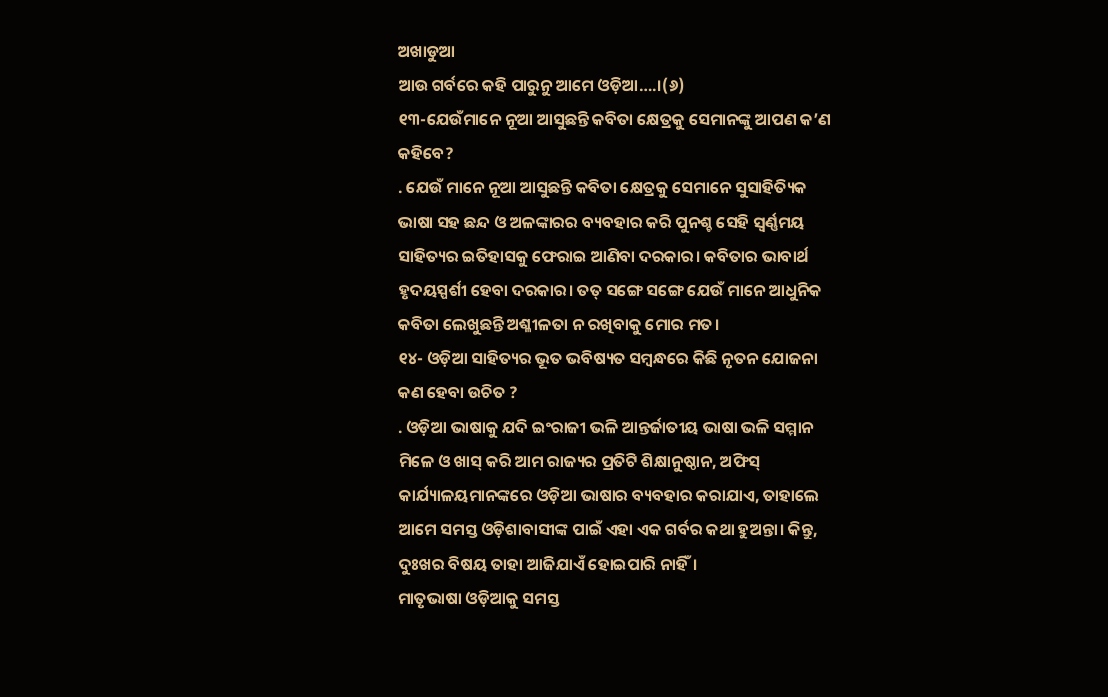ଅଖାଡୁଆ
ଆଉ ଗର୍ବରେ କହି ପାରୁନୁ ଆମେ ଓଡ଼ିଆ….।(୬)
୧୩-ଯେଉଁମାନେ ନୂଆ ଆସୁଛନ୍ତି କବିତା କ୍ଷେତ୍ରକୁ ସେମାନଙ୍କୁ ଆପଣ କ’ଣ କହିବେ?
. ଯେଉଁ ମାନେ ନୂଆ ଆସୁଛନ୍ତି କବିତା କ୍ଷେତ୍ରକୁ ସେମାନେ ସୁସାହିତ୍ୟିକ ଭାଷା ସହ ଛନ୍ଦ ଓ ଅଳଙ୍କାରର ବ୍ୟବହାର କରି ପୁନଶ୍ଚ ସେହି ସ୍ବର୍ଣ୍ଣମୟ ସାହିତ୍ୟର ଇତିହାସକୁ ଫେରାଇ ଆଣିବା ଦରକାର। କବିତାର ଭାବାର୍ଥ ହୃଦୟସ୍ପର୍ଶୀ ହେବା ଦରକାର। ତତ୍ ସଙ୍ଗେ ସଙ୍ଗେ ଯେଉଁ ମାନେ ଆଧୁନିକ କବିତା ଲେଖୁଛନ୍ତି ଅଶ୍ଳୀଳତା ନ ରଖିବାକୁ ମୋର ମତ।
୧୪- ଓଡ଼ିଆ ସାହିତ୍ୟର ଭୂତ ଭବିଷ୍ୟତ ସମ୍ବନ୍ଧରେ କିଛି ନୃତନ ଯୋଜନା କଣ ହେବା ଉଚିତ ?
. ଓଡ଼ିଆ ଭାଷାକୁ ଯଦି ଇଂରାଜୀ ଭଳି ଆନ୍ତର୍ଜାତୀୟ ଭାଷା ଭଳି ସମ୍ମାନ ମିଳେ ଓ ଖାସ୍ କରି ଆମ ରାଜ୍ୟର ପ୍ରତିଟି ଶିକ୍ଷାନୁଷ୍ଠାନ, ଅଫିସ୍ କାର୍ଯ୍ୟାଳୟମାନଙ୍କରେ ଓଡ଼ିଆ ଭାଷାର ବ୍ୟବହାର କରାଯାଏ, ତାହାଲେ ଆମେ ସମସ୍ତ ଓଡ଼ିଶାବାସୀଙ୍କ ପାଇଁ ଏହା ଏକ ଗର୍ବର କଥା ହୁଅନ୍ତା। କିନ୍ତୁ, ଦୁଃଖର ବିଷୟ ତାହା ଆଜିଯାଏଁ ହୋଇପାରି ନାହିଁ।
ମାତୃଭାଷା ଓଡ଼ିଆକୁ ସମସ୍ତ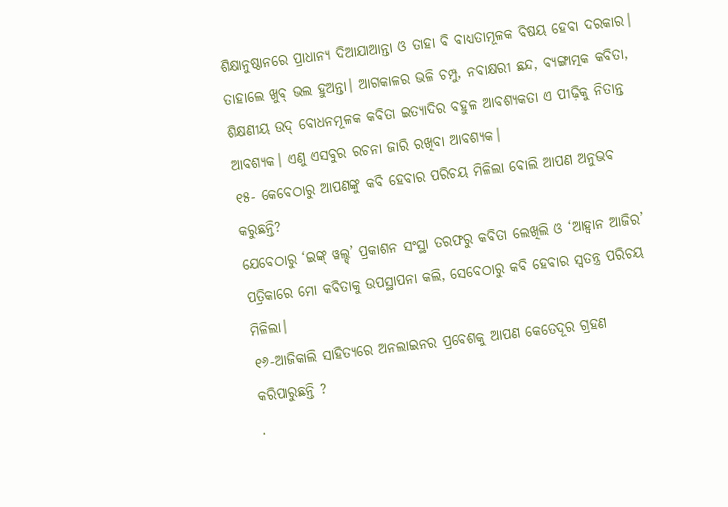ଶିକ୍ଷାନୁଷ୍ଠାନରେ ପ୍ରାଧାନ୍ୟ ଦିଆଯାଆନ୍ତା ଓ ତାହା ବି ବାଧ୍ୟତାମୂଳକ ବିଷୟ ହେବା ଦରକାର। ତାହାଲେ ଖୁବ୍ ଭଲ ହୁଅନ୍ତା। ଆଗକାଳର ଭଳି ଚମ୍ପୁ, ନବାକ୍ଷରୀ ଛନ୍ଦ, ବ୍ୟଙ୍ଗାତ୍ମକ କବିତା, ଶିକ୍ଷଣୀୟ ଉଦ୍ ବୋଧନମୂଳକ କବିତା ଇତ୍ୟାଦିର ବହୁଳ ଆବଶ୍ୟକତା ଏ ପୀଢ଼ିକୁ ନିତାନ୍ତ ଆବଶ୍ୟକ। ଏଣୁ ଏସବୁର ରଚନା ଜାରି ରଖିବା ଆବଶ୍ୟକ।
୧୫- କେବେଠାରୁ ଆପଣଙ୍କୁ କବି ହେବାର ପରିଚୟ ମିଳିଲା ବୋଲି ଆପଣ ଅନୁଭବ କରୁଛନ୍ତି?
ଯେବେଠାରୁ ‘ଇଙ୍କ୍ ୱଲ୍ଡ୍’ ପ୍ରକାଶନ ସଂସ୍ଥା ତରଫରୁ କବିତା ଲେଖିଲି ଓ ‘ଆହ୍ଵାନ ଆଜିର’ ପତ୍ରିକାରେ ମୋ କବିତାକୁ ଉପସ୍ଥାପନା କଲି, ସେବେଠାରୁ କବି ହେବାର ସ୍ବତନ୍ତ୍ର ପରିଚୟ ମିଳିଲା।
୧୬-ଆଜିକାଲି ସାହିତ୍ୟରେ ଅନଲାଇନର ପ୍ରବେଶକୁ ଆପଣ କେତେଦୂର ଗ୍ରହଣ କରିପାରୁଛନ୍ତି ?
.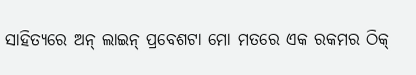ସାହିତ୍ୟରେ ଅନ୍ ଲାଇନ୍ ପ୍ରବେଶଟା ମୋ ମତରେ ଏକ ରକମର ଠିକ୍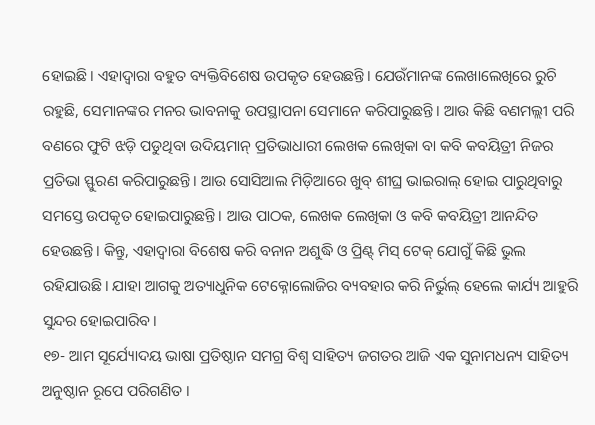ହୋଇଛି। ଏହାଦ୍ବାରା ବହୁତ ବ୍ୟକ୍ତିବିଶେଷ ଉପକୃତ ହେଉଛନ୍ତି। ଯେଉଁମାନଙ୍କ ଲେଖାଲେଖିରେ ରୁଚି ରହୁଛି, ସେମାନଙ୍କର ମନର ଭାବନାକୁ ଉପସ୍ଥାପନା ସେମାନେ କରିପାରୁଛନ୍ତି। ଆଉ କିଛି ବଣମଲ୍ଲୀ ପରି ବଣରେ ଫୁଟି ଝଡ଼ି ପଡୁଥିବା ଉଦିୟମାନ୍ ପ୍ରତିଭାଧାରୀ ଲେଖକ ଲେଖିକା ବା କବି କବୟିତ୍ରୀ ନିଜର ପ୍ରତିଭା ସ୍ଫୁରଣ କରିପାରୁଛନ୍ତି। ଆଉ ସୋସିଆଲ ମିଡ଼ିଆରେ ଖୁବ୍ ଶୀଘ୍ର ଭାଇରାଲ୍ ହୋଇ ପାରୁଥିବାରୁ ସମସ୍ତେ ଉପକୃତ ହୋଇପାରୁଛନ୍ତି। ଆଉ ପାଠକ, ଲେଖକ ଲେଖିକା ଓ କବି କବୟିତ୍ରୀ ଆନନ୍ଦିତ ହେଉଛନ୍ତି। କିନ୍ତୁ, ଏହାଦ୍ବାରା ବିଶେଷ କରି ବନାନ ଅଶୁଦ୍ଧି ଓ ପ୍ରିଣ୍ଟ୍ ମିସ୍ ଟେକ୍ ଯୋଗୁଁ କିଛି ଭୁଲ ରହିଯାଉଛି। ଯାହା ଆଗକୁ ଅତ୍ୟାଧୁନିକ ଟେକ୍ନୋଲୋଜିର ବ୍ୟବହାର କରି ନିର୍ଭୁଲ୍ ହେଲେ କାର୍ଯ୍ୟ ଆହୁରି ସୁନ୍ଦର ହୋଇପାରିବ।
୧୭- ଆମ ସୂର୍ଯ୍ୟୋଦୟ ଭାଷା ପ୍ରତିଷ୍ଠାନ ସମଗ୍ର ବିଶ୍ଵ ସାହିତ୍ୟ ଜଗତର ଆଜି ଏକ ସୁନାମଧନ୍ୟ ସାହିତ୍ୟ ଅନୁଷ୍ଠାନ ରୂପେ ପରିଗଣିତ ।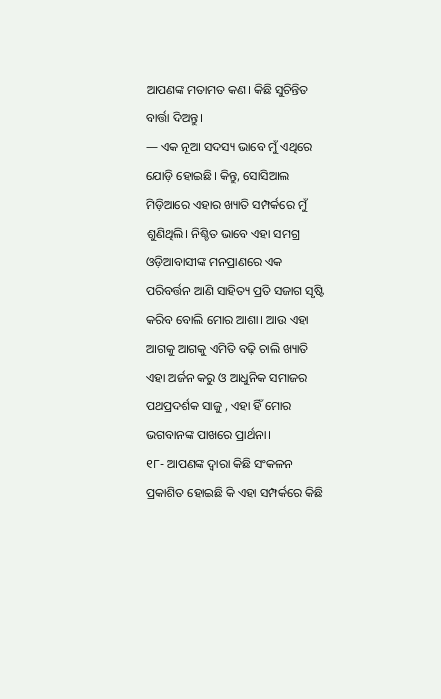ଆପଣଙ୍କ ମତାମତ କଣ। କିଛି ସୁଚିନ୍ତିତ ବାର୍ତ୍ତା ଦିଅନ୍ତୁ।
— ଏକ ନୂଆ ସଦସ୍ୟ ଭାବେ ମୁଁ ଏଥିରେ ଯୋଡ଼ି ହୋଇଛି। କିନ୍ତୁ, ସୋସିଆଲ ମିଡ଼ିଆରେ ଏହାର ଖ୍ୟାତି ସମ୍ପର୍କରେ ମୁଁ ଶୁଣିଥିଲି। ନିଶ୍ଚିତ ଭାବେ ଏହା ସମଗ୍ର ଓଡ଼ିଆବାସୀଙ୍କ ମନପ୍ରାଣରେ ଏକ ପରିବର୍ତ୍ତନ ଆଣି ସାହିତ୍ୟ ପ୍ରତି ସଜାଗ ସୃଷ୍ଟି କରିବ ବୋଲି ମୋର ଆଶା। ଆଉ ଏହା ଆଗକୁ ଆଗକୁ ଏମିତି ବଢ଼ି ଚାଲି ଖ୍ୟାତି ଏହା ଅର୍ଜନ କରୁ ଓ ଆଧୁନିକ ସମାଜର ପଥପ୍ରଦର୍ଶକ ସାଜୁ , ଏହା ହିଁ ମୋର ଭଗବାନଙ୍କ ପାଖରେ ପ୍ରାର୍ଥନା।
୧୮- ଆପଣଙ୍କ ଦ୍ଵାରା କିଛି ସଂକଳନ ପ୍ରକାଶିତ ହୋଇଛି କି ଏହା ସମ୍ପର୍କରେ କିଛି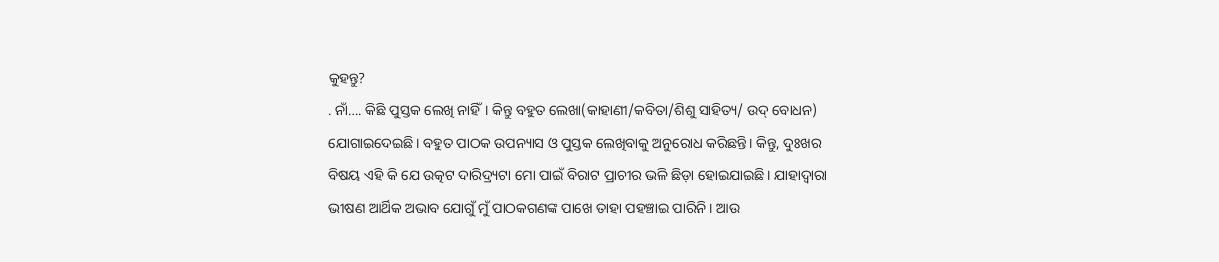କୁହନ୍ତୁ?
. ନାଁ…. କିଛି ପୁସ୍ତକ ଲେଖି ନାହିଁ। କିନ୍ତୁ ବହୁତ ଲେଖା(କାହାଣୀ/କବିତା/ଶିଶୁ ସାହିତ୍ୟ/ ଉଦ୍ ବୋଧନ) ଯୋଗାଇଦେଇଛି। ବହୁତ ପାଠକ ଉପନ୍ୟାସ ଓ ପୁସ୍ତକ ଲେଖିବାକୁ ଅନୁରୋଧ କରିଛନ୍ତି। କିନ୍ତୁ, ଦୁଃଖର ବିଷୟ ଏହି କି ଯେ ଉତ୍କଟ ଦାରିଦ୍ର୍ୟଟା ମୋ ପାଇଁ ବିରାଟ ପ୍ରାଚୀର ଭଳି ଛିଡ଼ା ହୋଇଯାଇଛି। ଯାହାଦ୍ବାରା ଭୀଷଣ ଆର୍ଥିକ ଅଭାବ ଯୋଗୁଁ ମୁଁ ପାଠକଗଣଙ୍କ ପାଖେ ତାହା ପହଞ୍ଚାଇ ପାରିନି। ଆଉ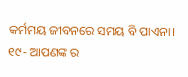କର୍ମମୟ ଜୀବନରେ ସମୟ ବି ପାଏନା।
୧୯- ଆପଣଙ୍କ ର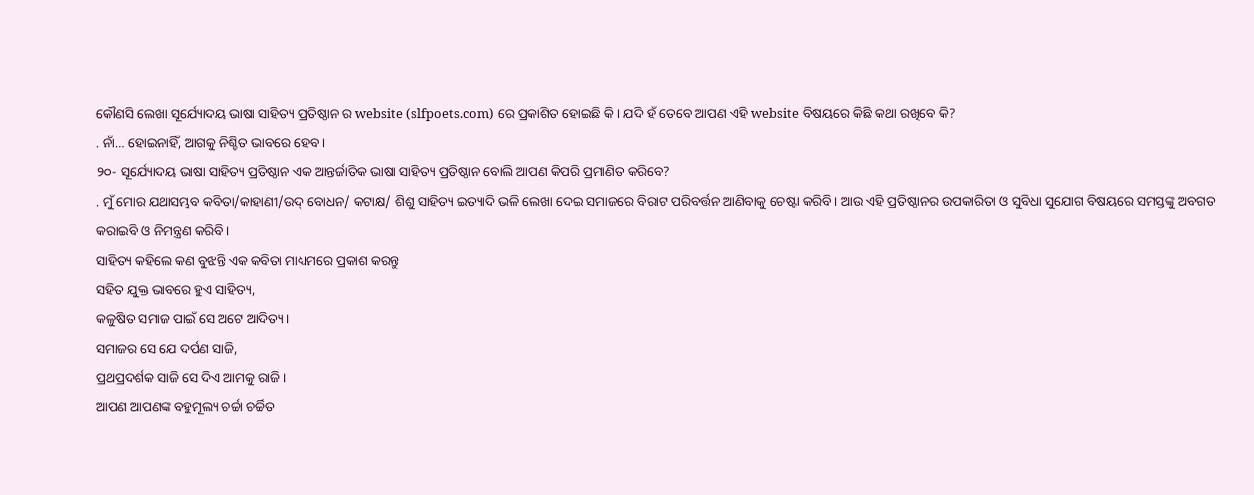କୌଣସି ଲେଖା ସୂର୍ଯ୍ୟୋଦୟ ଭାଷା ସାହିତ୍ୟ ପ୍ରତିଷ୍ଠାନ ର website (slfpoets.com) ରେ ପ୍ରକାଶିତ ହୋଇଛି କି। ଯଦି ହଁ ତେବେ ଆପଣ ଏହି website ବିଷୟରେ କିଛି କଥା ରଖିବେ କି?
. ନାଁ… ହୋଇନାହିଁ, ଆଗକୁ ନିଶ୍ଚିତ ଭାବରେ ହେବ।
୨୦- ସୂର୍ଯ୍ୟୋଦୟ ଭାଷା ସାହିତ୍ୟ ପ୍ରତିଷ୍ଠାନ ଏକ ଆନ୍ତର୍ଜାତିକ ଭାଷା ସାହିତ୍ୟ ପ୍ରତିଷ୍ଠାନ ବୋଲି ଆପଣ କିପରି ପ୍ରମାଣିତ କରିବେ?
. ମୁଁ ମୋର ଯଥାସମ୍ଭବ କବିତା/କାହାଣୀ/ଉଦ୍ ବୋଧନ/ କଟାକ୍ଷ/ ଶିଶୁ ସାହିତ୍ୟ ଇତ୍ୟାଦି ଭଳି ଲେଖା ଦେଇ ସମାଜରେ ବିରାଟ ପରିବର୍ତ୍ତନ ଆଣିବାକୁ ଚେଷ୍ଟା କରିବି। ଆଉ ଏହି ପ୍ରତିଷ୍ଠାନର ଉପକାରିତା ଓ ସୁବିଧା ସୁଯୋଗ ବିଷୟରେ ସମସ୍ତଙ୍କୁ ଅବଗତ କରାଇବି ଓ ନିମନ୍ତ୍ରଣ କରିବି।
ସାହିତ୍ୟ କହିଲେ କଣ ବୁଝନ୍ତି ଏକ କବିତା ମାଧ୍ୟମରେ ପ୍ରକାଶ କରନ୍ତୁ
ସହିତ ଯୁକ୍ତ ଭାବରେ ହୁଏ ସାହିତ୍ୟ,
କଳୁଷିତ ସମାଜ ପାଇଁ ସେ ଅଟେ ଆଦିତ୍ୟ।
ସମାଜର ସେ ଯେ ଦର୍ପଣ ସାଜି,
ପ୍ରଥପ୍ରଦର୍ଶକ ସାଜି ସେ ଦିଏ ଆମକୁ ରାଜି।
ଆପଣ ଆପଣଙ୍କ ବହୁମୂଲ୍ୟ ଚର୍ଚ୍ଚା ଚର୍ଚ୍ଚିତ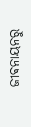ଜୀଵନାୟନରୁ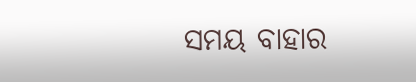ସମୟ ବାହାର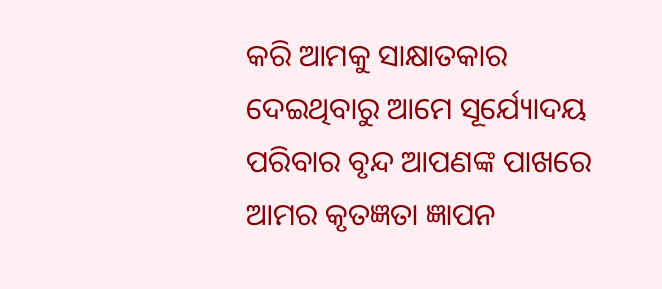କରି ଆମକୁ ସାକ୍ଷାତକାର ଦେଇଥିବାରୁ ଆମେ ସୂର୍ଯ୍ୟୋଦୟ ପରିବାର ବୃନ୍ଦ ଆପଣଙ୍କ ପାଖରେ ଆମର କୃତଜ୍ଞତା ଜ୍ଞାପନ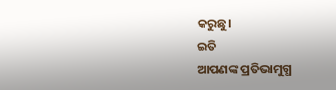କରୁଛୁ।
ଇତି
ଆପଣଙ୍କ ପ୍ରତିଭାମୁଗ୍ଧ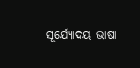ସୂର୍ଯ୍ୟୋଦୟ ଭାଷା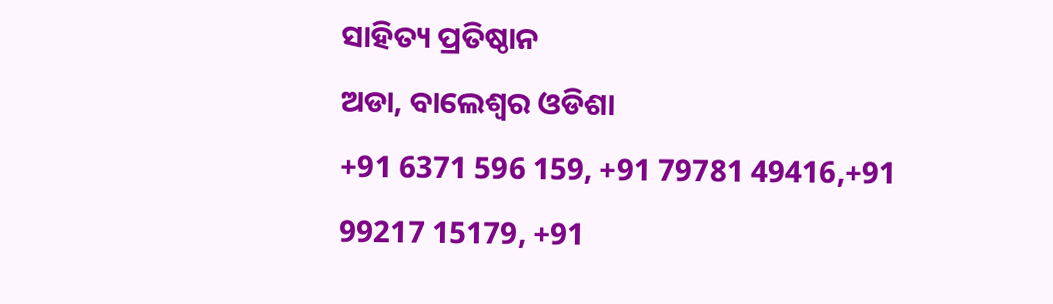ସାହିତ୍ୟ ପ୍ରତିଷ୍ଠାନ
ଅଡା, ବାଲେଶ୍ଵର ଓଡିଶା
+91 6371 596 159, +91 79781 49416,+91 99217 15179, +91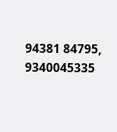94381 84795, 9340045335